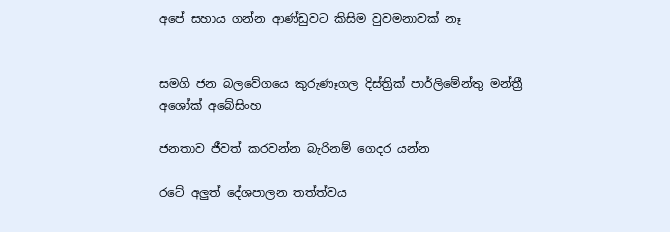අපේ සහාය ගන්න ආණ්ඩුවට කිසිම වුවමනාවක් නෑ


සමගි ජන බලවේගයෙ කුරුණෑගල දිස්ත්‍රික් පාර්ලිමේන්තු මන්ත්‍රී අශෝක් අබේසිංහ

ජනතාව ජීවත් කරවන්න බැරිනම් ගෙදර යන්න

රටේ අලුත් දේශපාලන තත්ත්වය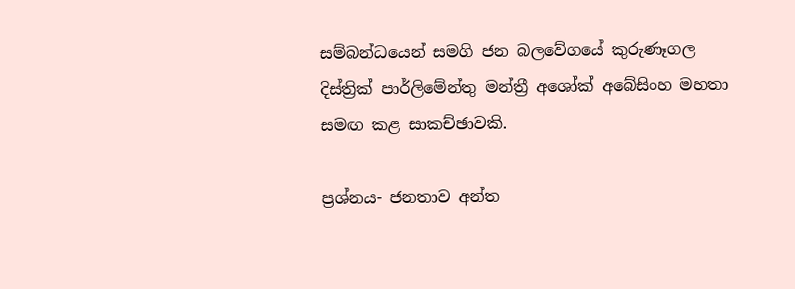සම්බන්ධයෙන් සමගි ජන බලවේගයේ කුරුණෑගල දිස්ත්‍රික් පාර්ලිමේන්තු මන්ත්‍රී අශෝක් අබේසිංහ මහතා සමඟ කළ සාකච්ඡාවකි.

ප්‍රශ්නය- ජනතාව අන්ත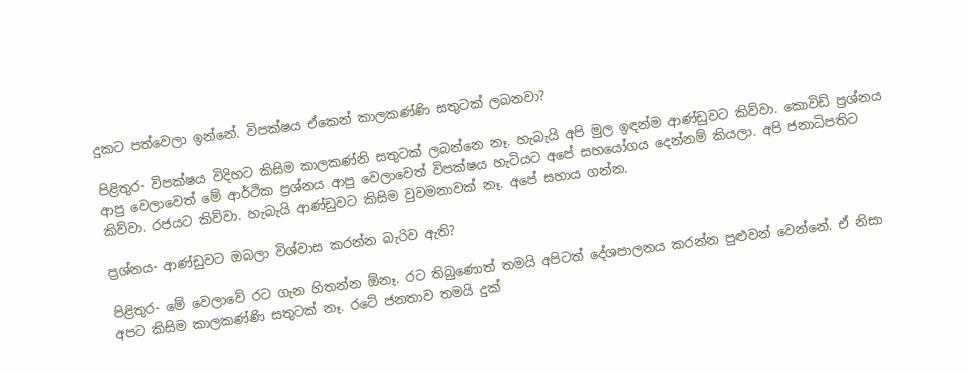දුකට පත්වෙලා ඉන්නේ. විපක්ෂය ඒකෙන් කාලකණ්ණි සතුටක් ලබනවා?

පිළිතුර- විපක්ෂය විදිහට කිසිම කාලකණ්නි සතුටක් ලබන්නෙ නෑ. හැබැයි අපි මුල ඉඳන්ම ආණ්ඩුවට කිව්වා. කොවිඩ් ප්‍රශ්නය ආපු වෙලාවෙත් මේ ආර්ථික ප්‍රශ්නය ආපු වෙලාවෙත් විපක්ෂය හැටියට අපේ සහයෝගය දෙන්නම් කියලා. අපි ජනාධිපතිට කිව්වා. රජයට කිව්වා. හැබැයි ආණ්ඩුවට කිසිම වුවමනාවක් නෑ. අපේ සහාය ගන්න.

ප්‍රශ්නය- ආණ්ඩුවට ඔබලා විශ්වාස කරන්න බැරිව ඇති?

පිළිතුර- මේ වෙලාවේ රට ගැන හිතන්න ඕනෑ. රට තිබුණොත් තමයි අපිටත් දේශපාලනය කරන්න පුළුවන් වෙන්නේ. ඒ නිසා අපට කිසිම කාලකණ්ණි සතුටක් නෑ. රටේ ජනතාව තමයි දුක්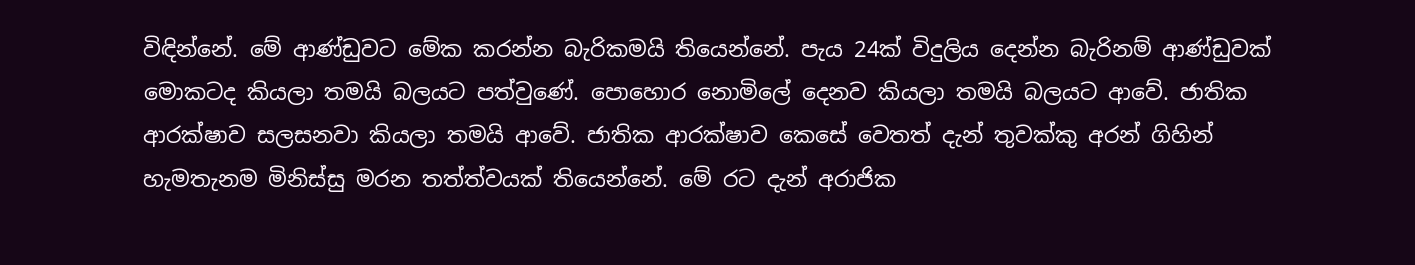විඳින්නේ. මේ ආණ්ඩුවට මේක කරන්න බැරිකමයි තියෙන්නේ. පැය 24ක් විදුලිය දෙන්න බැරිනම් ආණ්ඩුවක් මොකටද කියලා තමයි බලයට පත්වුණේ. පොහොර නොමිලේ දෙනව කියලා තමයි බලයට ආවේ. ජාතික ආරක්ෂාව සලසනවා කියලා තමයි ආවේ. ජාතික ආරක්ෂාව කෙසේ වෙතත් දැන් තුවක්කු අරන් ගිහින් හැමතැනම මිනිස්සු මරන තත්ත්වයක් තියෙන්නේ. මේ රට දැන් අරාජික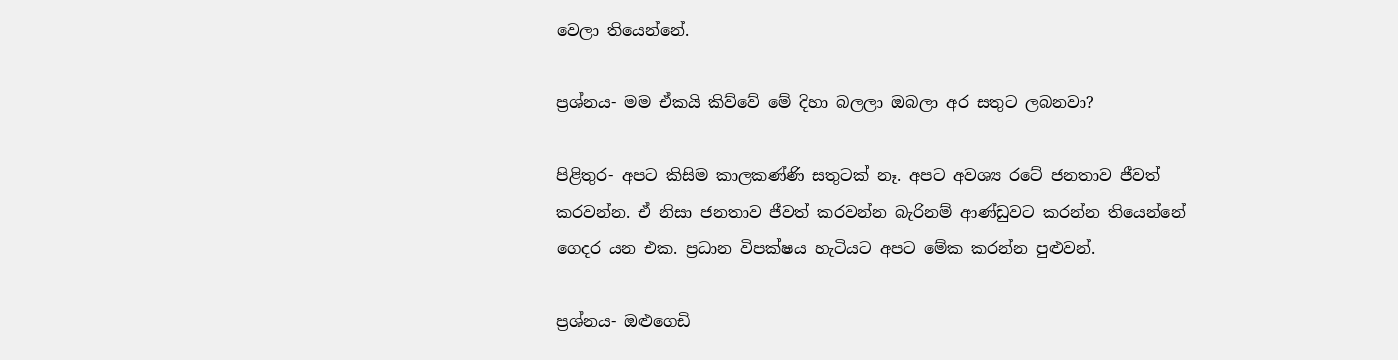වෙලා තියෙන්නේ.

ප්‍රශ්නය- මම ඒකයි කිව්වේ මේ දිහා බලලා ඔබලා අර සතුට ලබනවා?

පිළිතුර- අපට කිසිම කාලකණ්ණි සතුටක් නෑ. අපට අවශ්‍ය රටේ ජනතාව ජීවත් කරවන්න. ඒ නිසා ජනතාව ජීවත් කරවන්න බැරිනම් ආණ්ඩුවට කරන්න තියෙන්නේ ගෙදර යන එක. ප්‍රධාන විපක්ෂය හැටියට අපට මේක කරන්න පුළුවන්.

ප්‍රශ්නය- ඔළුගෙඩි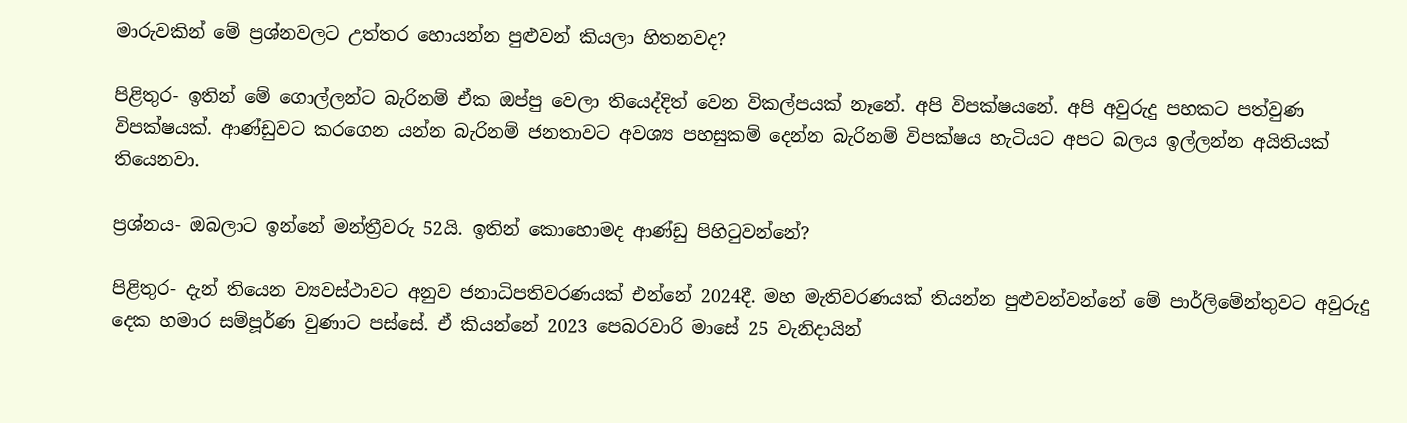මාරුවකින් මේ ප්‍රශ්නවලට උත්තර හොයන්න පුළුවන් කියලා හිතනවද?

පිළිතුර- ඉතින් මේ ගොල්ලන්ට බැරිනම් ඒක ඔප්පු වෙලා තියෙද්දිත් වෙන විකල්පයක් නෑනේ. අපි විපක්ෂයනේ. අපි අවුරුදු පහකට පත්වුණ විපක්ෂයක්. ආණ්ඩුවට කරගෙන යන්න බැරිනම් ජනතාවට අවශ්‍ය පහසුකම් දෙන්න බැරිනම් විපක්ෂය හැටියට අපට බලය ඉල්ලන්න අයිතියක් තියෙනවා.

ප්‍රශ්නය- ඔබලාට ඉන්නේ මන්ත්‍රීවරු 52යි. ඉතින් කොහොමද ආණ්ඩු පිහිටුවන්නේ?

පිළිතුර- දැන් තියෙන ව්‍යවස්ථාවට අනුව ජනාධිපතිවරණයක් එන්නේ 2024දී. මහ මැතිවරණයක් තියන්න පුළුවන්වන්නේ මේ පාර්ලිමේන්තුවට අවුරුදු දෙක හමාර සම්පූර්ණ වුණාට පස්සේ. ඒ කියන්නේ 2023 පෙබරවාරි මාසේ 25 වැනිදායින්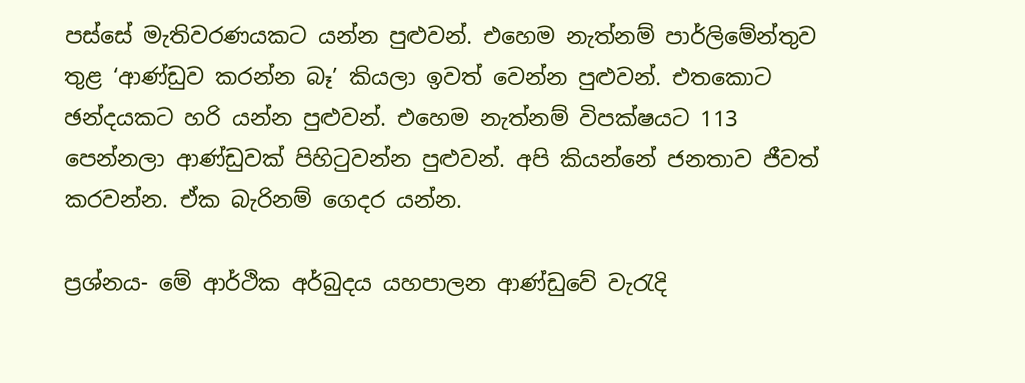පස්සේ මැතිවරණයකට යන්න පුළුවන්. එහෙම නැත්නම් පාර්ලිමේන්තුව තුළ ‘ආණ්ඩුව කරන්න බෑ’ කියලා ඉවත් වෙන්න පුළුවන්. එතකොට ඡන්දයකට හරි යන්න පුළුවන්. එහෙම නැත්නම් විපක්ෂයට 113 පෙන්නලා ආණ්ඩුවක් පිහිටුවන්න පුළුවන්. අපි කියන්නේ ජනතාව ජීවත් කරවන්න. ඒක බැරිනම් ගෙදර යන්න.

ප්‍රශ්නය- මේ ආර්ථික අර්බුදය යහපාලන ආණ්ඩුවේ වැරැදි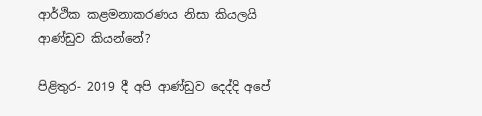ආර්ථික කළමනාකරණය නිසා කියලයි ආණ්ඩුව කියන්නේ?

පිළිතුර- 2019 දී අපි ආණ්ඩුව දෙද්දි අපේ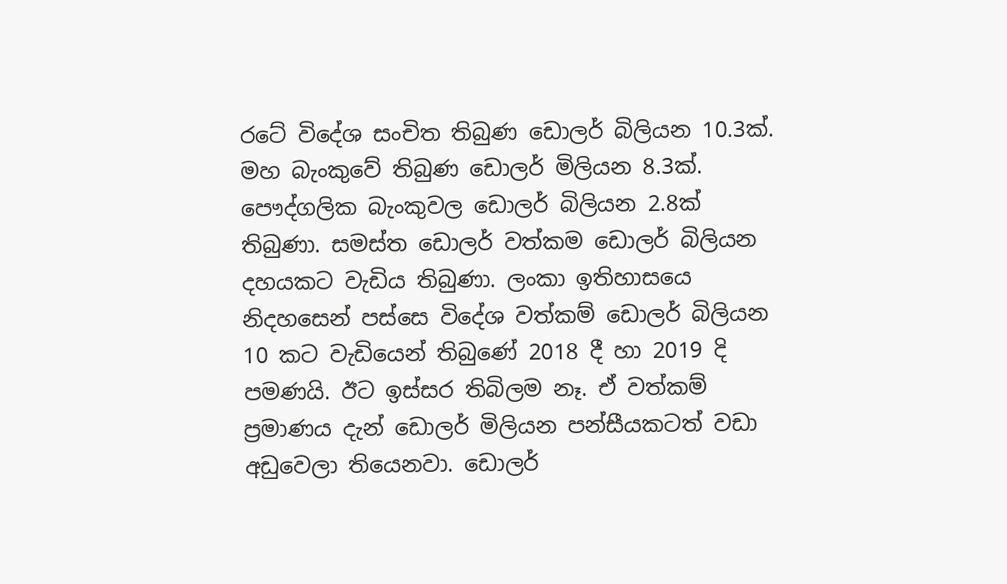රටේ විදේශ සංචිත තිබුණ ඩොලර් බිලියන 10.3ක්. මහ බැංකුවේ තිබුණ ඩොලර් මිලියන 8.3ක්. පෞද්ගලික බැංකුවල ඩොලර් බිලියන 2.8ක් තිබුණා. සමස්ත ඩොලර් වත්කම ඩොලර් බිලියන දහයකට වැඩිය තිබුණා. ලංකා ඉතිහාසයෙ නිදහසෙන් පස්සෙ විදේශ වත්කම් ඩොලර් බිලියන 10 කට වැඩියෙන් තිබුණේ 2018 දී හා 2019 දි පමණයි. ඊට ඉස්සර තිබිලම නෑ. ඒ වත්කම් ප්‍රමාණය දැන් ඩොලර් මිලියන පන්සීයකටත් වඩා අඩුවෙලා තියෙනවා. ඩොලර්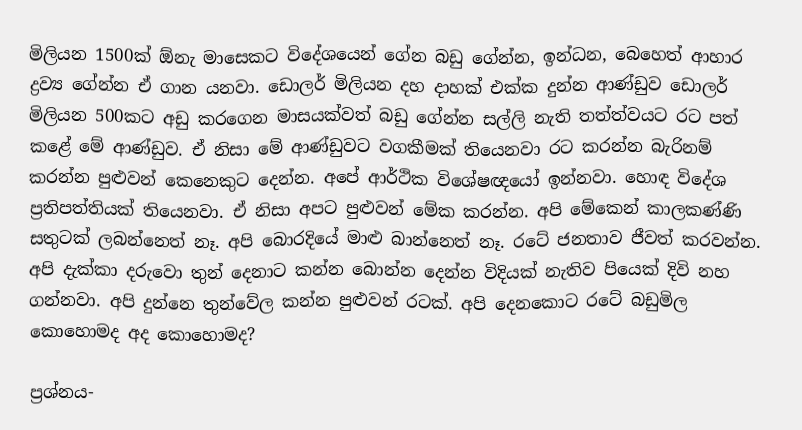මිලියන 1500ක් ඕනැ මාසෙකට විදේශයෙන් ගේන බඩු ගේන්න, ඉන්ධන, බෙහෙත් ආහාර ද්‍රව්‍ය ගේන්න ඒ ගාන යනවා. ඩොලර් මිලියන දහ දාහක් එක්ක දුන්න ආණ්ඩුව ඩොලර් මිලියන 500කට අඩු කරගෙන මාසයක්වත් බඩු ගේන්න සල්ලි නැති තත්ත්වයට රට පත් කළේ මේ ආණ්ඩුව. ඒ නිසා මේ ආණ්ඩුවට වගකීමක් තියෙනවා රට කරන්න බැරිනම් කරන්න පුළුවන් කෙනෙකුට දෙන්න. අපේ ආර්ථික විශේෂඥයෝ ඉන්නවා. හොඳ විදේශ ප්‍රතිපත්තියක් තියෙනවා. ඒ නිසා අපට පුළුවන් මේක කරන්න. අපි මේකෙන් කාලකණ්ණි සතුටක් ලබන්නෙත් නෑ. අපි බොරදියේ මාළු බාන්නෙත් නෑ. රටේ ජනතාව ජීවත් කරවන්න. අපි දැක්කා දරුවො තුන් දෙනාට කන්න බොන්න දෙන්න විදියක් නැතිව පියෙක් දිවි නහ ගන්නවා. අපි දුන්නෙ තුන්වේල කන්න පුළුවන් රටක්. අපි දෙනකොට රටේ බඩුමිල කොහොමද අද කොහොමද?

ප්‍රශ්නය-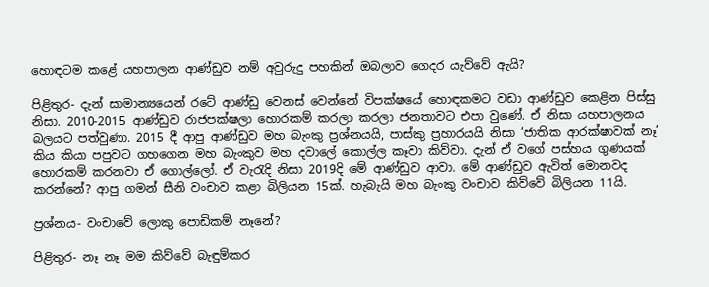හොඳටම කළේ යහපාලන ආණ්ඩුව නම් අවුරුදු පහකින් ඔබලාව ගෙදර යැව්වේ ඇයි?

පිළිතුර- දැන් සාමාන්‍යයෙන් රටේ ආණ්ඩු වෙනස් වෙන්නේ විපක්ෂයේ හොඳකමට වඩා ආණ්ඩුව කෙළින පිස්සු නිසා. 2010-2015 ආණ්ඩුව රාජපක්ෂලා හොරකම් කරලා කරලා ජනතාවට එපා වුණේ. ඒ නිසා යහපාලනය බලයට පත්වුණා. 2015 දී ආපු ආණ්ඩුව මහ බැංකු ප්‍රශ්නයයි, පාස්කු ප්‍රහාරයයි නිසා ‘ජාතික ආරක්ෂාවක් නෑ’ කිය කියා පපුවට ගහගෙන මහ බැංකුව මහ දවාලේ කොල්ල කෑවා කිව්වා. දැන් ඒ වගේ පස්හය ගුණයක් හොරකම් කරනවා ඒ ගොල්ලෝ. ඒ වැරැදි නිසා 2019දි මේ ආණ්ඩුව ආවා. මේ ආණ්ඩුව ඇවිත් මොනවද කරන්නේ? ආපු ගමන් සීනි වංචාව කළා බිලියන 15ක්. හැබැයි මහ බැංකු වංචාව කිව්වේ බිලියන 11යි.

ප්‍රශ්නය- වංචාවේ ලොකු පොඩිකම් නෑනේ?

පිළිතුර- නෑ නෑ මම කිව්වේ බැඳුම්කර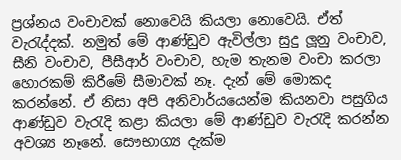ප්‍රශ්නය වංචාවක් නොවෙයි කියලා නොවෙයි. ඒත් වැරැද්දක්. නමුත් මේ ආණ්ඩුව ඇවිල්ලා සුදු ලූනු වංචාව, සීනි වංචාව, පීසීආර් වංචාව, හැම තැනම වංචා කරලා හොරකම් කිරීමේ සීමාවක් නෑ. දැන් මේ මොකද කරන්නේ. ඒ නිසා අපි අනිවාර්යයෙන්ම කියනවා පසුගිය ආණ්ඩුව වැරැදි කළා කියලා මේ ආණ්ඩුව වැරැදි කරන්න අවශ්‍ය නෑනේ. සෞභාග්‍ය දැක්ම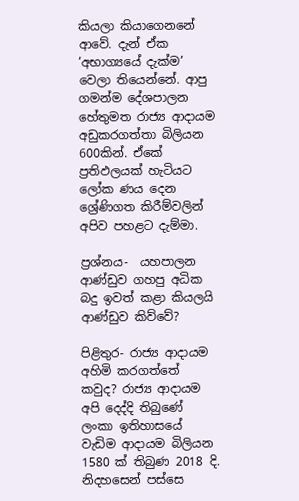කියලා කියාගෙනනේ ආවේ. දැන් ඒක ‘අභාග්‍යයේ දැක්ම’ වෙලා තියෙන්නේ. ආපු ගමන්ම දේශපාලන හේතුමත රාජ්‍ය ආදායම අඩුකරගත්තා බිලියන 600කින්. ඒකේ ප්‍රතිඵලයක් හැටියට ලෝක ණය දෙන ශ්‍රේණිගත කිරීම්වලින් අපිව පහළට දැම්මා.

ප්‍රශ්නය-  යහපාලන ආණ්ඩුව ගහපු අධික බදු ඉවත් කළා කියලයි ආණ්ඩුව කිව්වේ?

පිළිතුර- රාජ්‍ය ආදායම අහිමි කරගත්තේ කවුද? රාජ්‍ය ආදායම අපි දෙද්දි තිබුණේ ලංකා ඉතිහාසයේ වැඩිම ආදායම බිලියන 1580 ක් තිබුණ 2018 දි. නිදහසෙන් පස්සෙ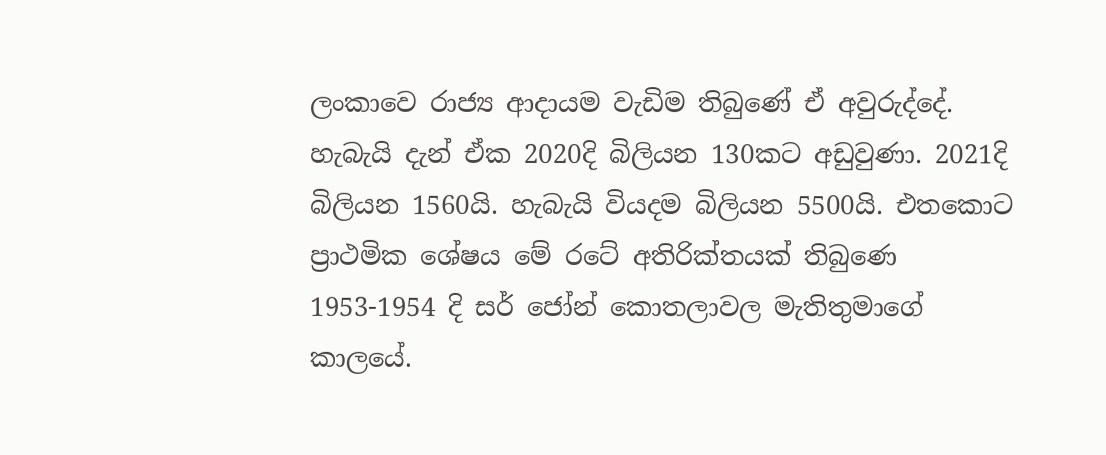ලංකාවෙ රාජ්‍ය ආදායම වැඩිම තිබුණේ ඒ අවුරුද්දේ. හැබැයි දැන් ඒක 2020දි බිලියන 130කට අඩුවුණා. 2021දි බිලියන 1560යි. හැබැයි වියදම බිලියන 5500යි. එතකොට ප්‍රාථමික ශේෂය මේ රටේ අතිරික්තයක් තිබුණෙ 1953-1954 දි සර් ජෝන් කොතලාවල මැතිතුමාගේ කාලයේ.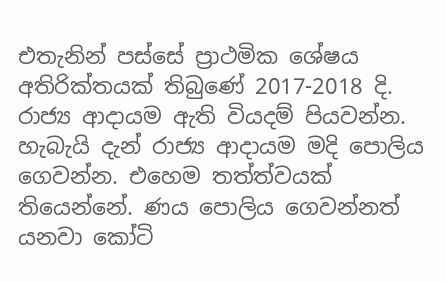එතැනින් පස්සේ ප්‍රාථමික ශේෂය අතිරික්තයක් තිබුණේ 2017-2018 දි. රාජ්‍ය ආදායම ඇති වියදම් පියවන්න. හැබැයි දැන් රාජ්‍ය ආදායම මදි පොලිය ගෙවන්න. එහෙම තත්ත්වයක් තියෙන්නේ. ණය පොලිය ගෙවන්නත් යනවා කෝටි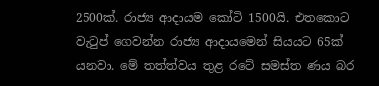2500ක්. රාජ්‍ය ආදායම කෝටි 1500යි. එතකොට වැටුප් ගෙවන්න රාජ්‍ය ආදායමෙන් සියයට 65ක් යනවා. මේ තත්ත්වය තුළ රටේ සමස්ත ණය බර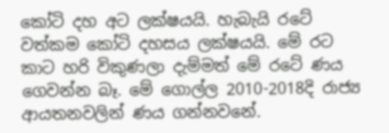කෝටි දහ අට ලක්ෂයයි. හැබැයි රටේ වත්කම කෝටි දහසය ලක්ෂයයි. මේ රට කාට හරි විකුණලා දැම්මත් මේ රටේ ණය ගෙවන්න බෑ. මේ ගොල්ල 2010-2018දි රාජ්‍ය ආයතනවලින් ණය ගන්නවනේ.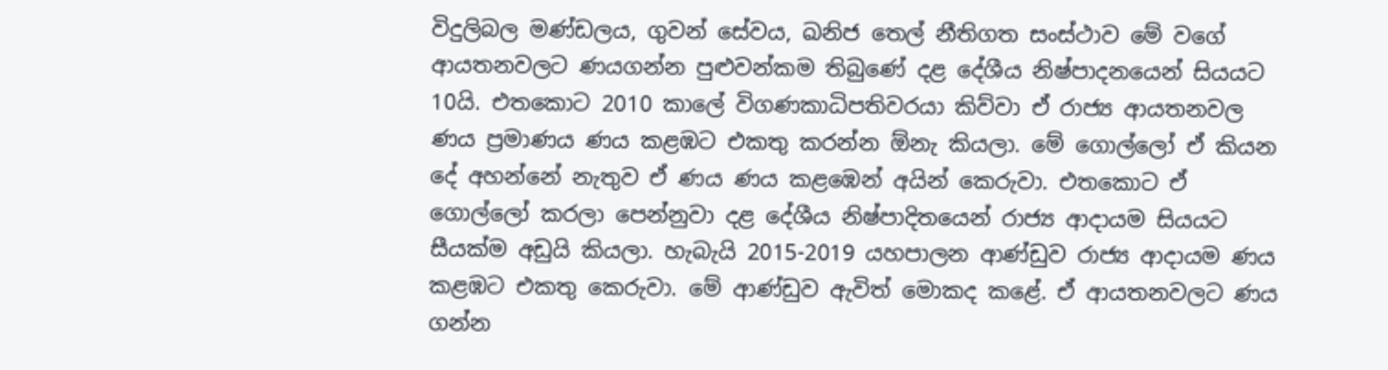විදුලිබල මණ්ඩලය, ගුවන් සේවය, ඛනිජ තෙල් නීතිගත සංස්ථාව මේ වගේ ආයතනවලට ණයගන්න පුළුවන්කම තිබුණේ දළ දේශීය නිෂ්පාදනයෙන් සියයට 10යි. එතකොට 2010 කාලේ විගණකාධිපතිවරයා කිව්වා ඒ රාජ්‍ය ආයතනවල ණය ප්‍රමාණය ණය කළඹට එකතු කරන්න ඕනැ කියලා. මේ ගොල්ලෝ ඒ කියන දේ අහන්නේ නැතුව ඒ ණය ණය කළඹෙන් අයින් කෙරුවා. එතකොට ඒ ගොල්ලෝ කරලා පෙන්නුවා දළ දේශීය නිෂ්පාදිතයෙන් රාජ්‍ය ආදායම සියයට සීයක්ම අඩුයි කියලා. හැබැයි 2015-2019 යහපාලන ආණ්ඩුව රාජ්‍ය ආදායම ණය කළඹට එකතු කෙරුවා. මේ ආණ්ඩුව ඇවිත් මොකද කළේ. ඒ ආයතනවලට ණය ගන්න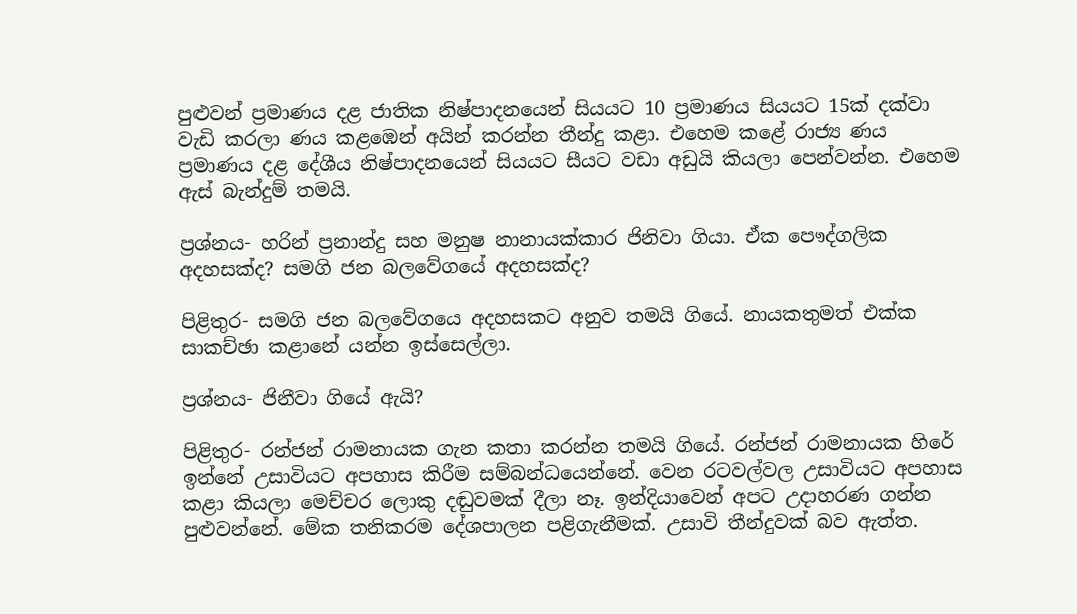පුළුවන් ප්‍රමාණය දළ ජාතික නිෂ්පාදනයෙන් සියයට 10 ප්‍රමාණය සියයට 15ක් දක්වා වැඩි කරලා ණය කළඹෙන් අයින් කරන්න තීන්දු කළා. එහෙම කළේ රාජ්‍ය ණය ප්‍රමාණය දළ දේශීය නිෂ්පාදනයෙන් සියයට සීයට වඩා අඩුයි කියලා පෙන්වන්න. එහෙම ඇස් බැන්දුම් තමයි.

ප්‍රශ්නය- හරින් ප්‍රනාන්දු සහ මනුෂ නානායක්කාර ජිනිවා ගියා. ඒක පෞද්ගලික අදහසක්ද? සමගි ජන බලවේගයේ අදහසක්ද?

පිළිතුර- සමගි ජන බලවේගයෙ අදහසකට අනුව තමයි ගියේ. නායකතුමත් එක්ක සාකච්ඡා කළානේ යන්න ඉස්සෙල්ලා.

ප්‍රශ්නය- ජිනීවා ගියේ ඇයි?

පිළිතුර- රන්ජන් රාමනායක ගැන කතා කරන්න තමයි ගියේ. රන්ජන් රාමනායක හිරේ ඉන්නේ උසාවියට අපහාස කිරීම සම්බන්ධයෙන්නේ. වෙන රටවල්වල උසාවියට අපහාස කළා කියලා මෙච්චර ලොකු දඬුවමක් දීලා නෑ. ඉන්දියාවෙන් අපට උදාහරණ ගන්න පුළුවන්නේ. මේක තනිකරම දේශපාලන පළිගැනීමක්. උසාවි තීන්දුවක් බව ඇත්ත.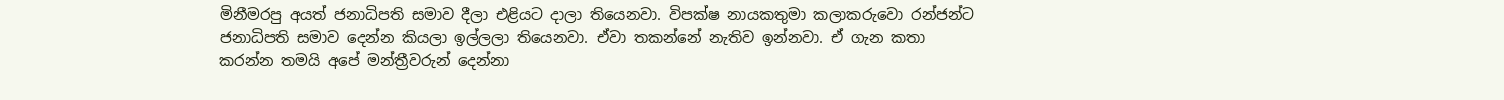මිනීමරපු අයත් ජනාධිපති සමාව දීලා එළියට දාලා තියෙනවා. විපක්ෂ නායකතුමා කලාකරුවො රන්ජන්ට ජනාධිපති සමාව දෙන්න කියලා ඉල්ලලා තියෙනවා. ඒවා තකන්නේ නැතිව ඉන්නවා. ඒ ගැන කතා කරන්න තමයි අපේ මන්ත්‍රීවරුන් දෙන්නා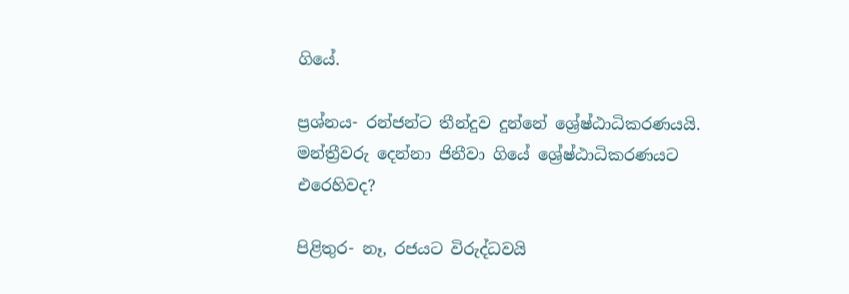ගියේ.

ප්‍රශ්නය- රන්ජන්ට තීන්දුව දුන්නේ ශ්‍රේෂ්ඨාධිකරණයයි. මන්ත්‍රීවරු දෙන්නා ජිනීවා ගියේ ශ්‍රේෂ්ඨාධිකරණයට එරෙහිවද?

පිළිතුර- නෑ, රජයට විරුද්ධවයි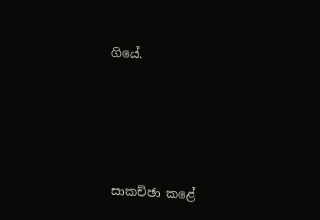ගියේ.





සාකච්ඡා කළේ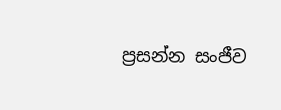ප්‍රසන්න සංජීව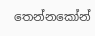තෙන්නකෝන්